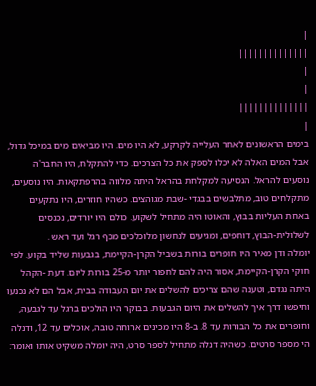|
||||||||||||||
|
|
||||||||||||||
|
בימים הראשונים לאחר העלייה לקרקע, לא היו מים. היו מביאים מים במיכל גדול, אבל המים האלה לא יכלו לספק את כל הצרכים. כדי להתקלח, היו החבר'ה נוסעים להראל. הנסיעה למקלחת בהראל היתה מלווה בהרפתקאות. היו נוסעים, מתקלחים טוב, מתלבשים בבגדי -שבת מגוהצים. כשהיו חוזרים, היו נתקעים באחת העליות בבוץ, והאוטו היה מתחיל לשקוע. כולם היו יורדים, נכנסים לשלולית-הבוץ, דוחפים, ומגיעים לנחשון מלוכלכים מכף רגל ועד ראש .
יומלה ודן מאיר היו חופרים בורות בשביל הקרן-הקיימת, בגבעות שליד בקוע. לפי חוקי הקרן-הקיימת, אסור היה להם לחפור יותר מ-25 בורות ליום. דעת -הקהל היתה נגדם, וטענה שהם צריכים להשלים את יום העבודה בבית, אבל הם לא נכנעו וחיפשו דרך איך להשלים את היום הגבעות. בבוקר היו הולכים ברגל עד לגבעה, וחופרים את כל הבורות עד 8. ב-8 היו מכינים ארוחה טובה, אוכלים עד 12, ודנלה הי מספר סרטים. כשהיה דנלה מתחיל לספר סרט, היה יומלה משקיט אותו ואומר: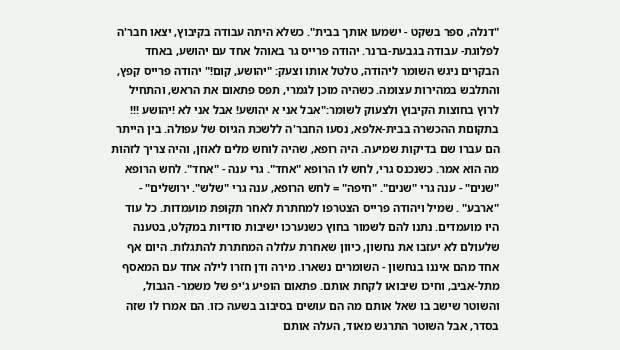"דנלה, ספר בשקט - ישמעו אותך בבית". כשלא היתה עבודה בקיבוץ, יצאו חבר'ה לפלוגת- עבודה בגבעת-ברנר. יהודה פרייס גר באוהל אחד עם יהושע, באחד הבקרים ניגש השומר ליהודה, טלטל אותו וצעק: "יהושע, קום!" יהודה פרייס קפץ, והתלבש במהירות עצומה. כשהיה מוכן לגמרי, תפס פתאום את הראש, והתחיל לרוץ בחוצות הקיבוץ ולצעוק לשומר:"אבל אני א יהושע! אבל אני לא !יהושע !!! בתקוםת ההכשרה בבית-אלפא, נסעו החבר'ה ללשכת הגיוס של עפולה. בין הייתר הם עברו שם בדיקות שמיעה. היה רופא, שהיה לוחש מלים לאוזן, והיה צריך לזהות מה הוא אמר. כשנכנס גרי, לחש לו הרופא "אחד". גרי ענה - "אחד". לחש הרופא "שנים" - ענה גרי "שנים". "חיפה" = לחש הרופא, ענה גרי "שלש". ירושלים" - "ארבע" . שמיל ויהודה פרייס הצטרפו למחתרת לאחר תקופת מועמדות. כל עוד היו מועמדים. נתנו להם לשמור בחוץ כשנערכו ישיבות סודיות במקלט, בטענה שלעולם לא יעזבו את נחשון, כיוון שאחרת עלולה המחתרת להתגלות. היום אף אחד מהם איננו בנחשון - השומרים נשארו. מירה ודן חזרו לילה אחד עם המאסף מתל-אביב, וחיכו שיבואו לקחת אותם. פתאום הופיע ג'יפ של משמר- הגבול, והשוטר שישב בו שאל אותם מה הם עושים בסיבוב בשעה כזו. הם אמרו לו שזה בסדר, אבל השוטר התרגש מאוד, העלה אותם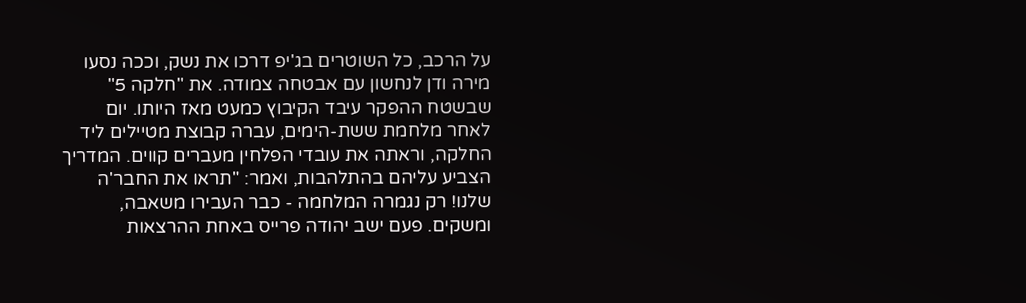על הרכב, כל השוטרים בג'יפ דרכו את נשק, וככה נסעו מירה ודן לנחשון עם אבטחה צמודה. את "חלקה 5" שבשטח ההפקר עיבד הקיבוץ כמעט מאז היותו. יום לאחר מלחמת ששת-הימים, עברה קבוצת מטיילים ליד החלקה, וראתה את עובדי הפלחין מעברים קווים. המדריך הצביע עליהם בהתלהבות, ואמר: "תראו את החבר'ה שלנו! רק נגמרה המלחמה - כבר העבירו משאבה, ומשקים. פעם ישב יהודה פרייס באחת ההרצאות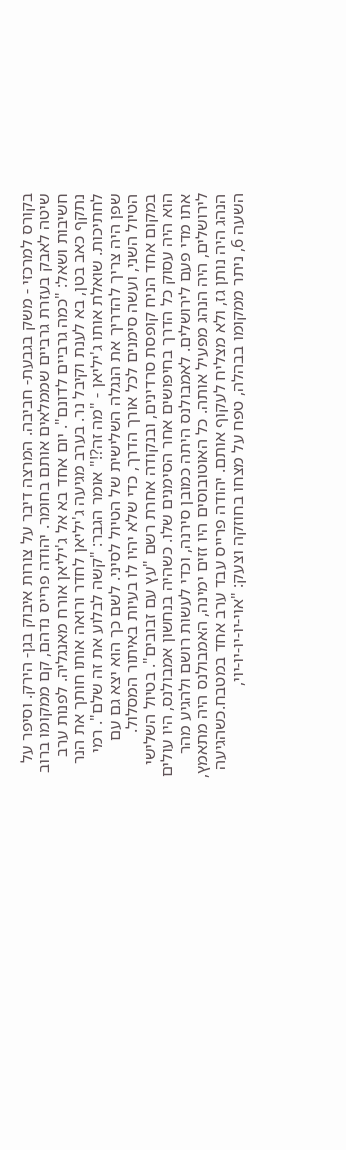בקורס למרכזי - משק בגבעת- חביבה. המרצה דיבר על צורות איבוק בגן- הירק. וסיפר על שיטה לאבק בעזרת גרביים שממלאים אותם בחומר. יהודה פרייס נדהם, קם ממקומו ברוב חשיבות ושאל: "כמה גרביים לדונם". יום אחד בא אל ג'יליאן אורח מאנגליה. לפנות ערב נתקף כאב בטן, בא לענת וקיבל נר. בערב מגיעה ג'יליאן לחדר ורואה אותו חותך את הנר לחתיכות. שואלת אותו ג'יליאן - "מה זה?!" אומר הגבר: "קשה לבלוע את זה שלם". רמי שפן היה צריך להדריך את הנגלה השלישית של הטיול לסיני. לשם כך הוא יצא גם עם הטיול השני, ועשה סימנים לכל אורך הדרך, כדי שלא יהיו לו בעיות באיתור המסלול. במקום אחד הניח קופסת סרדינים, ובנקודה אחרת רשם "עץ עם זבובים". בטיול השלישי הוא היה עסוק כל הדרך בחיפושים אחר הסימנים שלו. כשהיה בנחשון אמבולנס, היו עולים אתו מדי פעם לירושלים. לאמבולנס היתה כמובן סירנה, וכדי לעשות רושם ולהגיע מהר לירושלים, היה הנהג מפעיל אותה. כל האוטובוסים היו זזים ימינה, האמבולנס היה מתאמץ, הנהג היה נותן גז, ולא מצליח לעקוף אותם. יהודה פרייס עבד ערב אחד במטבח.כשהגיעה השעה 6, ניתר ממקומו בבהלה, טפח על מצחו בחוזקה וצעק: "אוי-יו-יו-יו-יוי,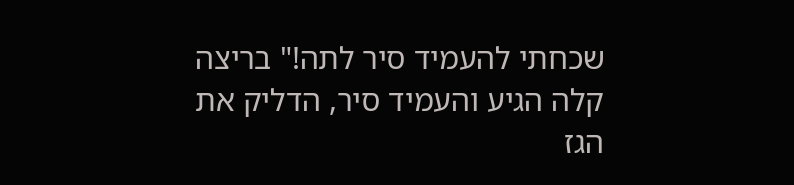שכחתי להעמיד סיר לתה!" בריצה קלה הגיע והעמיד סיר, הדליק את הגז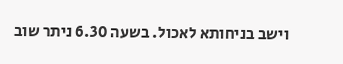וישב בניחותא לאכול. בשעה 6.30 ניתר שוב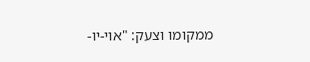ממקומו וצעק: "אוי-יו-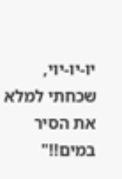יו-יו-יוי, שכחתי למלא את הסיר במים!!"